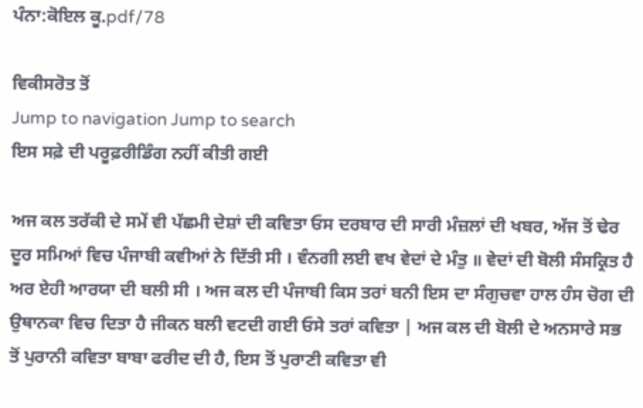ਪੰਨਾ:ਕੋਇਲ ਕੂ.pdf/78

ਵਿਕੀਸਰੋਤ ਤੋਂ
Jump to navigation Jump to search
ਇਸ ਸਫ਼ੇ ਦੀ ਪਰੂਫ਼ਰੀਡਿੰਗ ਨਹੀਂ ਕੀਤੀ ਗਈ

ਅਜ ਕਲ ਤਰੱਕੀ ਦੇ ਸਮੇਂ ਵੀ ਪੱਛਮੀ ਦੇਸ਼ਾਂ ਦੀ ਕਵਿਤਾ ਓਸ ਦਰਬਾਰ ਦੀ ਸਾਰੀ ਮੰਜ਼ਲਾਂ ਦੀ ਖਬਰ, ਅੱਜ ਤੋਂ ਢੇਰ ਦੂਰ ਸਮਿਆਂ ਵਿਚ ਪੰਜਾਬੀ ਕਵੀਆਂ ਨੇ ਦਿੱਤੀ ਸੀ । ਵੰਨਗੀ ਲਈ ਵਖ ਵੇਦਾਂ ਦੇ ਮੰਤੁ ॥ ਵੇਦਾਂ ਦੀ ਬੋਲੀ ਸੰਸਕ੍ਰਿਤ ਹੈ ਅਰ ਏਹੀ ਆਰਯਾ ਦੀ ਬਲੀ ਸੀ । ਅਜ ਕਲ ਦੀ ਪੰਜਾਬੀ ਕਿਸ ਤਰਾਂ ਬਨੀ ਇਸ ਦਾ ਸੰਗੁਚਵਾ ਹਾਲ ਹੰਸ ਚੋਗ ਦੀ ਉਥਾਨਕਾ ਵਿਚ ਦਿਤਾ ਹੈ ਜੀਕਨ ਬਲੀ ਵਟਦੀ ਗਈ ਓਸੇ ਤਰਾਂ ਕਵਿਤਾ | ਅਜ ਕਲ ਦੀ ਬੋਲੀ ਦੇ ਅਨਸਾਰੇ ਸਭ ਤੋਂ ਪੁਰਾਨੀ ਕਵਿਤਾ ਬਾਬਾ ਫਰੀਦ ਦੀ ਹੈ, ਇਸ ਤੋਂ ਪੁਰਾਣੀ ਕਵਿਤਾ ਵੀ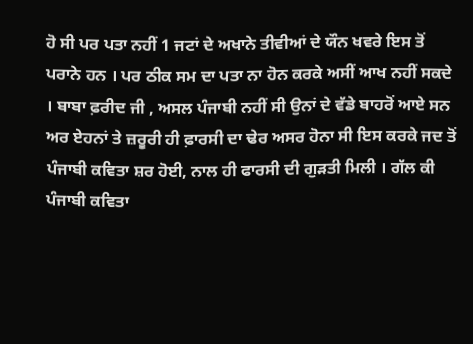ਹੋ ਸੀ ਪਰ ਪਤਾ ਨਹੀਂ 1 ਜਟਾਂ ਦੇ ਅਖਾਨੇ ਤੀਵੀਆਂ ਦੇ ਯੌਨ ਖਵਰੇ ਇਸ ਤੋਂ ਪਰਾਨੇ ਹਨ । ਪਰ ਠੀਕ ਸਮ ਦਾ ਪਤਾ ਨਾ ਹੋਨ ਕਰਕੇ ਅਸੀਂ ਆਖ ਨਹੀਂ ਸਕਦੇ । ਬਾਬਾ ਫ਼ਰੀਦ ਜੀ , ਅਸਲ ਪੰਜਾਬੀ ਨਹੀਂ ਸੀ ਉਨਾਂ ਦੇ ਵੱਡੇ ਬਾਹਰੋਂ ਆਏ ਸਨ ਅਰ ਏਹਨਾਂ ਤੇ ਜ਼ਰੂਰੀ ਹੀ ਫ਼ਾਰਸੀ ਦਾ ਢੇਰ ਅਸਰ ਹੋਨਾ ਸੀ ਇਸ ਕਰਕੇ ਜਦ ਤੋਂ ਪੰਜਾਬੀ ਕਵਿਤਾ ਸ਼ਰ ਹੋਈ, ਨਾਲ ਹੀ ਫਾਰਸੀ ਦੀ ਗੁੜਤੀ ਮਿਲੀ । ਗੱਲ ਕੀ ਪੰਜਾਬੀ ਕਵਿਤਾ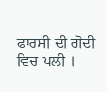ਫਾਰਸੀ ਦੀ ਗੋਦੀ ਵਿਚ ਪਲੀ ।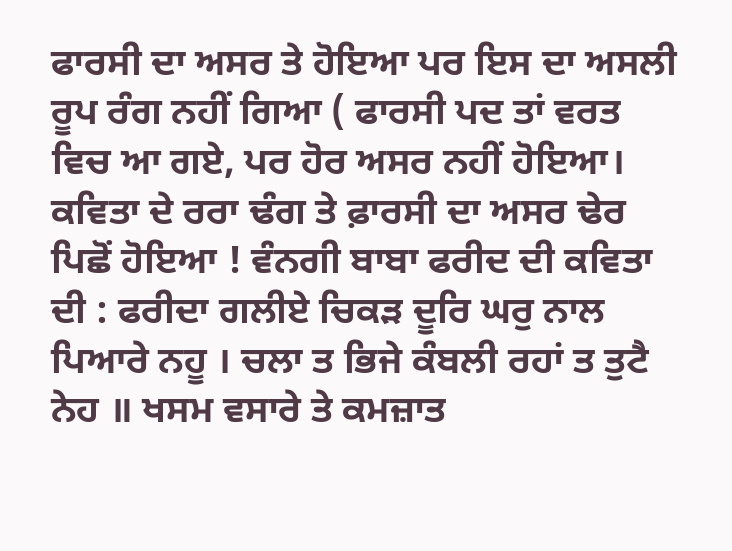ਫਾਰਸੀ ਦਾ ਅਸਰ ਤੇ ਹੋਇਆ ਪਰ ਇਸ ਦਾ ਅਸਲੀ ਰੂਪ ਰੰਗ ਨਹੀਂ ਗਿਆ ( ਫਾਰਸੀ ਪਦ ਤਾਂ ਵਰਤ ਵਿਚ ਆ ਗਏ, ਪਰ ਹੋਰ ਅਸਰ ਨਹੀਂ ਹੋਇਆ। ਕਵਿਤਾ ਦੇ ਰਰਾ ਢੰਗ ਤੇ ਫ਼ਾਰਸੀ ਦਾ ਅਸਰ ਢੇਰ ਪਿਛੋਂ ਹੋਇਆ ! ਵੰਨਗੀ ਬਾਬਾ ਫਰੀਦ ਦੀ ਕਵਿਤਾ ਦੀ : ਫਰੀਦਾ ਗਲੀਏ ਚਿਕੜ ਦੂਰਿ ਘਰੁ ਨਾਲ ਪਿਆਰੇ ਨਹੂ । ਚਲਾ ਤ ਭਿਜੇ ਕੰਬਲੀ ਰਹਾਂ ਤ ਤੁਟੈ ਨੇਹ ॥ ਖਸਮ ਵਸਾਰੇ ਤੇ ਕਮਜ਼ਾਤ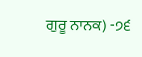ਗੁਰੂ ਨਾਨਕ) -੭੬